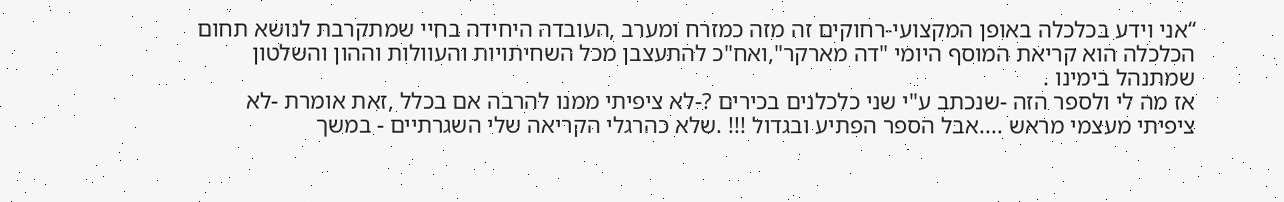“אני וידע בכלכלה באופן המקצועי-רחוקים זה מזה כמזרח ומערב ,העובדה היחידה בחיי שמתקרבת לנושא תחום הכלכלה הוא קריאת המוסף היומי "דה מארקר",ואח"כ להתעצבן מכל השחיתויות והעוולות וההון והשלטון שמתנהל בימינו .
אז מה לי ולספר הזה -שנכתב ע"י שני כלכלנים בכירים ?-לא ציפיתי ממנו להרבה אם בכלל ,זאת אומרת -לא ציפיתי מעצמי מראש ....אבל הספר הפתיע ובגדול !!! .שלא כהרגלי הקריאה שלי השגרתיים - במשך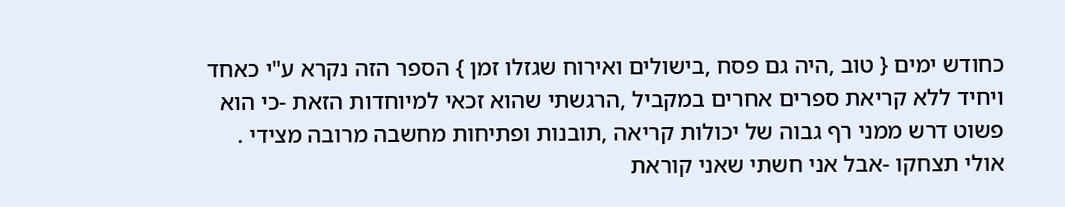כחודש ימים { טוב ,היה גם פסח ,בישולים ואירוח שגזלו זמן } הספר הזה נקרא ע"י כאחד ויחיד ללא קריאת ספרים אחרים במקביל ,הרגשתי שהוא זכאי למיוחדות הזאת -כי הוא פשוט דרש ממני רף גבוה של יכולות קריאה ,תובנות ופתיחות מחשבה מרובה מצידי .
אולי תצחקו -אבל אני חשתי שאני קוראת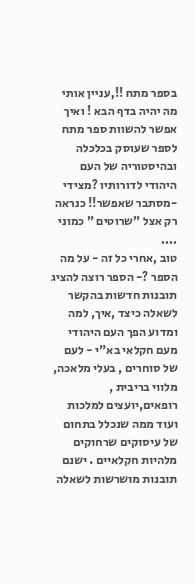בספר מתח !!,עניין אותי מה יהיה בדף הבא ! ואיך אפשר להשוות ספר מתח לספר שעוסק בכלכלה ובהיסטוריה של העם היהודי לדורותיו ?מצידי -מסתבר שאפשר!! כנראה רק אצל "שרוטים " כמוני ....
טוב ,אחרי כל זה - על מה הספר ?- הספר רוצה להציג תובנות חדשות בהקשר לשאלה כיצד ,איך, למה ומדוע הפך העם היהודי מעם חקלאי בא"י - לעם של סוחרים , בעלי מלאכה, מלווי בריבית , רופאים,יועצים למלכות ועוד ממה שנכלל בתחום של עיסוקים שרחוקים מלהיות חקלאיים . ישנם תובנות מושרשות לשאלה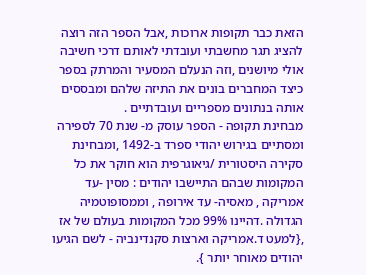הזאת כבר תקופות ארוכות ,אבל הספר הזה רוצה להציג תגר מחשבתי ועובדתי לאותם דרכי חשיבה אולי מיושנים ,וזה הנעלם המסעיר והמרתק בספר כיצד המחברים בונים את התיזה שלהם ומבססים אותה בנתונים מספריים ועובדתיים .
מבחינת תקופה - הספר עוסק מ- שנת 70 לספירה ומסתיים בגירוש יהודי ספרד ב-1492 ,ומבחינת סקירה היסטורית /גיאוגרפית הוא חוקר את כל המקומות שבהם התיישבו יהודים : מסין -עד אמריקה , מאסיה- עד אירופה , וממסופוטמיה הגדולה .דהיינו 99% מכל המקומות בעולם של אז ,{למעט ד.אמריקה וארצות סקנדינביה - לשם הגיעו יהודים מאוחר יותר }.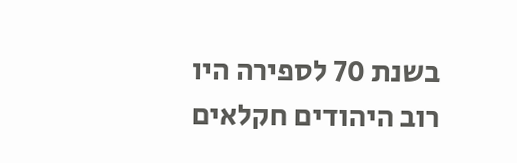בשנת 70 לספירה היו רוב היהודים חקלאים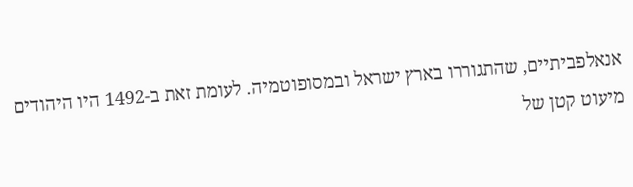אנאלפביתיים, שהתגוררו בארץ ישראל ובמסופוטמיה. לעומת זאת ב-1492 היו היהודים מיעוט קטן של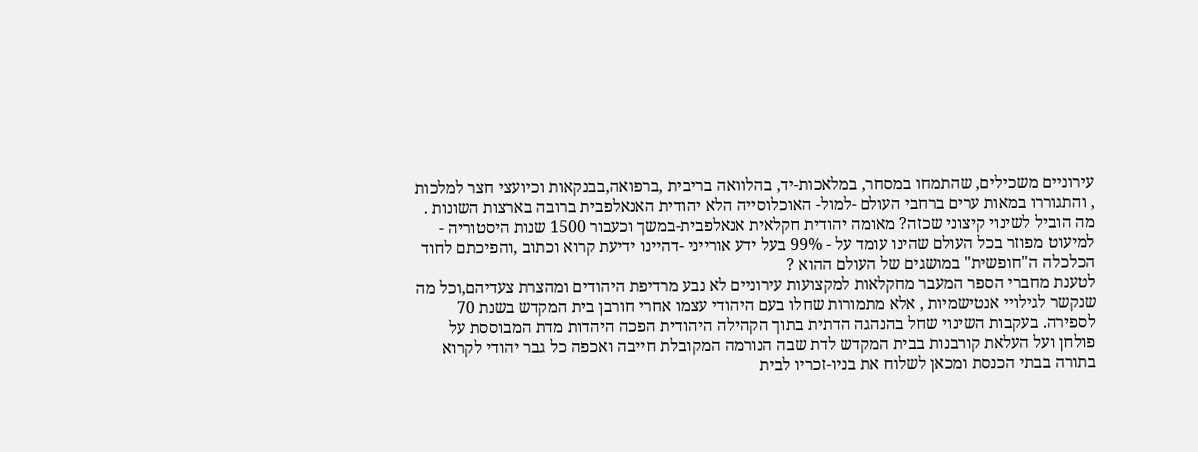עירוניים משכילים, שהתמחו במסחר, במלאכות-יד, בהלוואה בריבית ,ברפואה,בבנקאות וכיועצי חצר למלכות , והתגוררו במאות ערים ברחבי העולם -למול- האוכלוסייה הלא יהודית האנאלפבית ברובה בארצות השונות .
מה הוביל לשינוי קיצוני שכזה? מאומה יהודית חקלאית אנאלפבית-במשך וכעבור 1500 שנות היסטוריה - למיעוט מפוזר בכל העולם שהינו עומד על - 99% בעל ידע אורייני -דהיינו ידיעת קרוא וכתוב ,והפיכתם לחוד הכלכלה ה"חופשית" במושגים של העולם ההוא ?
לטענת מחברי הספר המעבר מחקלאות למקצועות עירוניים לא נבע מרדיפת היהודים ומהצרת צעדיהם,וכל מה שנקשר לגילויי אנטישמיות , אלא מתמורות שחלו בעם היהודי עצמו אחרי חורבן בית המקדש בשנת 70 לספירה. בעקבות השינוי שחל בהנהגה הדתית בתוך הקהילה היהודית הפכה היהדות מדת המבוססת על פולחן ועל העלאת קורבנות בבית המקדש לדת שבה הנורמה המקובלת חייבה ואכפה כל גבר יהודי לקרוא בתורה בבתי הכנסת ומכאן לשלוח את בניו-זכריו לבית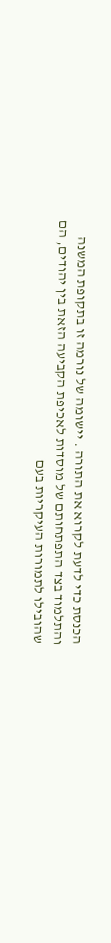הכנסת כדי לדעת לקרוא את התורה . יישומה של נורמה זו בתקופת המשנה והתלמוד בצד התפתחותם של מוסדות לאכיפת הקביעה הזאת בין יהודים, הם שהובילו לתמורות העיקריות בעם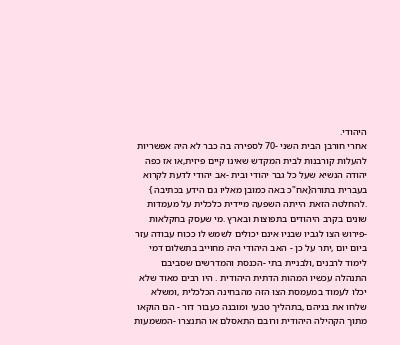היהודי.
אחרי חורבן הבית השני -70 לספירה בה כבר לא היה אפשריות להעלות קורבנות לבית המקדש שאינו קיים פיזית,או אז כפה יהודה הנשיא שעל כל גבר יהודי ובית -אב יהודי לדעת לקרוא בעברית בתורה{אח"כ באה כמובן מאליו גם הידע בכתיבה } .להחלטה הזאת הייתה השפעה מיידית כלכלית על מעמדות שונים בקרב היהודים בתפוצות ובארץ .מי שעסק בחקלאות -פירוש הצו לגביו שבניו אינם יכולים לשמש לו ככוח עבודה עזר ביום יום ,יתר על כן - האב היהודי היה מחוייב בתשלום דמי לימוד לרבנים ,ולבניית בתי -הכנסת והמדרשים שסביבם התנהלה עכשיו המהות הדתית היהודית . היו רבים מאוד שלא יכלו לעמוד במעמסת הצו הזה מהבחינה הכלכלית ,ומשלא שלחו את בניהם ,בתהליך טבעי ומובנה כעבור דור - הם הוקאו מתוך הקהילה היהודית ורובם התאסלם או התנצרו -המשמעות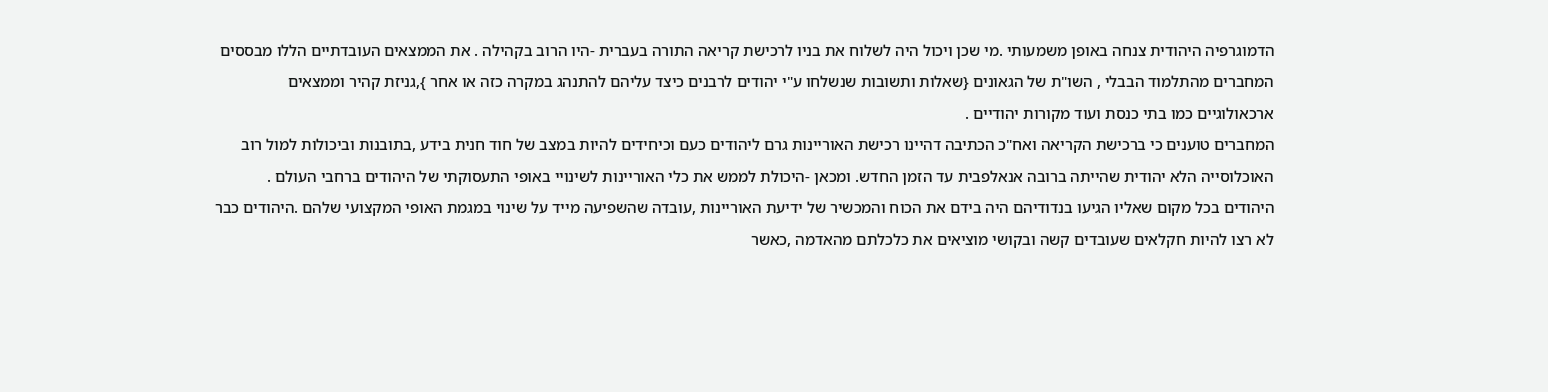הדמוגרפיה היהודית צנחה באופן משמעותי .מי שכן ויכול היה לשלוח את בניו לרכישת קריאה התורה בעברית -היו הרוב בקהילה . את הממצאים העובדתיים הללו מבססים המחברים מהתלמוד הבבלי , השו"ת של הגאונים {שאלות ותשובות שנשלחו ע"י יהודים לרבנים כיצד עליהם להתנהג במקרה כזה או אחר },גניזת קהיר וממצאים ארכאולוגיים כמו בתי כנסת ועוד מקורות יהודיים .
המחברים טוענים כי ברכישת הקריאה ואח"כ הכתיבה דהיינו רכישת האוריינות גרם ליהודים כעם וכיחידים להיות במצב של חוד חנית בידע ,בתובנות וביכולות למול רוב האוכלוסייה הלא יהודית שהייתה ברובה אנאלפבית עד הזמן החדש. ומכאן -היכולת לממש את כלי האוריינות לשינויי באופי התעסוקתי של היהודים ברחבי העולם .
היהודים בכל מקום שאליו הגיעו בנדודיהם היה בידם את הכוח והמכשיר של ידיעת האוריינות ,עובדה שהשפיעה מייד על שינוי במגמת האופי המקצועי שלהם .היהודים כבר לא רצו להיות חקלאים שעובדים קשה ובקושי מוציאים את כלכלתם מהאדמה ,כאשר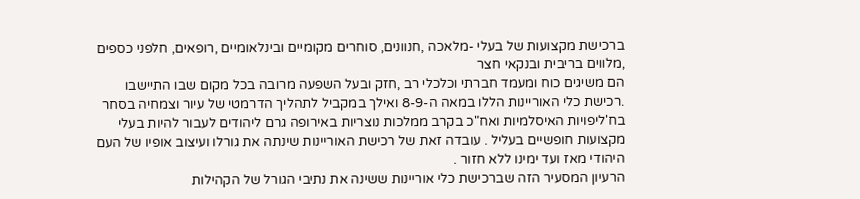ברכישת מקצועות של בעלי -מלאכה ,חנוונים, סוחרים מקומיים ובינלאומיים ,רופאים, חלפני כספים ,מלווים בריבית ובנקאי חצר
הם משיגים כוח ומעמד חברתי וכלכלי רב ,חזק ובעל השפעה מרובה בכל מקום שבו התיישבו .רכישת כלי האוריינות הללו במאה ה-8-9 ואילך במקביל לתהליך הדרמטי של עיור וצמחיה בסחר בח'ליפויות האיסלמיות ואח"כ בקרב ממלכות נוצריות באירופה גרם ליהודים לעבור להיות בעלי מקצועות חופשיים בעליל . עובדה זאת של רכישת האוריינות שינתה את גורלו ועיצוב אופיו של העם היהודי מאז ועד ימינו ללא חזור .
הרעיון המסעיר הזה שברכישת כלי אוריינות ששינה את נתיבי הגורל של הקהילות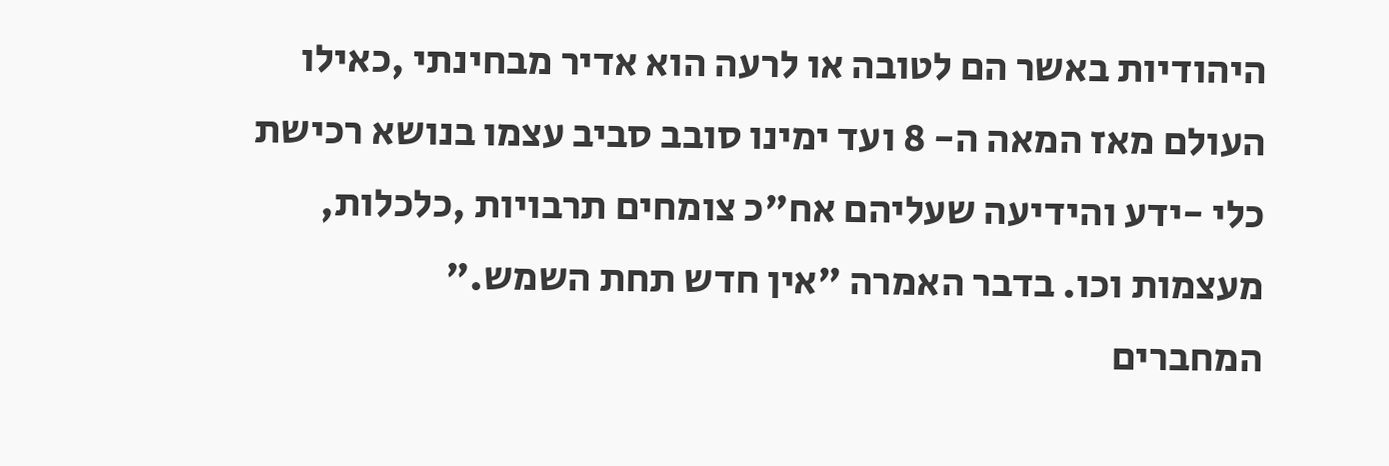היהודיות באשר הם לטובה או לרעה הוא אדיר מבחינתי ,כאילו העולם מאז המאה ה- 8 ועד ימינו סובב סביב עצמו בנושא רכישת כלי -ידע והידיעה שעליהם אח"כ צומחים תרבויות ,כלכלות, מעצמות וכו. בדבר האמרה "אין חדש תחת השמש."
המחברים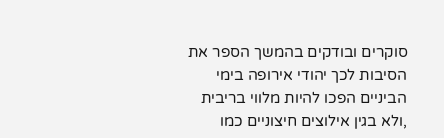סוקרים ובודקים בהמשך הספר את הסיבות לכך יהודי אירופה בימי הביניים הפכו להיות מלווי בריבית ,ולא בגין אילוצים חיצוניים כמו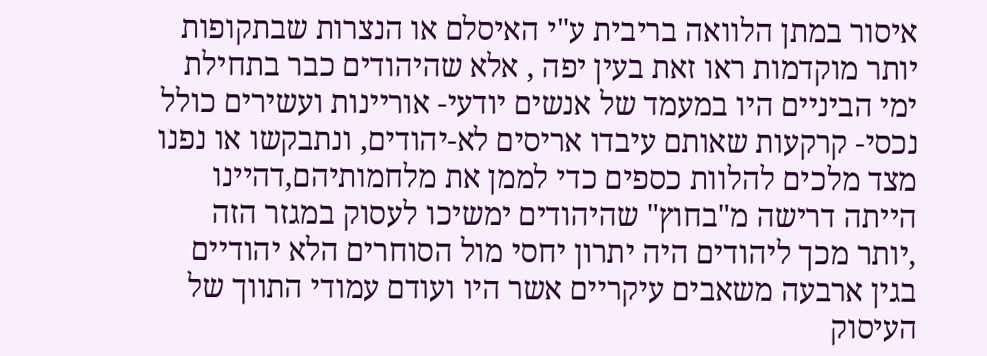איסור במתן הלוואה בריבית ע"י האיסלם או הנצרות שבתקופות יותר מוקדמות ראו זאת בעין יפה , אלא שהיהודים כבר בתחילת ימי הביניים היו במעמד של אנשים יודעי- אוריינות ועשירים כולל נכסי- קרקעות שאותם עיבדו אריסים לא-יהודים, ונתבקשו או נפנו מצד מלכים להלוות כספים כדי לממן את מלחמותיהם,דהיינו הייתה דרישה מ"בחוץ" שהיהודים ימשיכו לעסוק במגזר הזה ,יותר מכך ליהודים היה יתרון יחסי מול הסוחרים הלא יהודיים בגין ארבעה משאבים עיקריים אשר היו ועודם עמודי התווך של העיסוק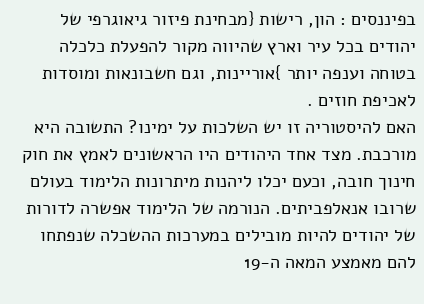בפיננסים : הון, רישות {מבחינת פיזור גיאוגרפי של יהודים בכל עיר וארץ שהיווה מקור להפעלת כלכלה בטוחה וענפה יותר }אוריינות, וגם חשבונאות ומוסדות לאכיפת חוזים .
האם להיסטוריה זו יש השלכות על ימינו? התשובה היא מורכבת. מצד אחד היהודים היו הראשונים לאמץ את חוק חינוך חובה, וכעם יכלו ליהנות מיתרונות הלימוד בעולם שרובו אנאלפביתים. הנורמה של הלימוד אפשרה לדורות של יהודים להיות מובילים במערכות ההשכלה שנפתחו להם מאמצע המאה ה-19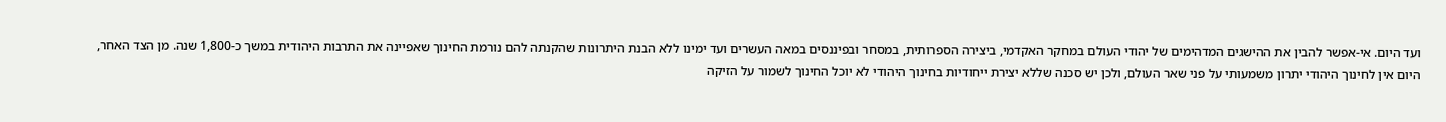ועד היום. אי-אפשר להבין את ההישגים המדהימים של יהודי העולם במחקר האקדמי, ביצירה הספרותית, במסחר ובפיננסים במאה העשרים ועד ימינו ללא הבנת היתרונות שהקנתה להם נורמת החינוך שאפיינה את התרבות היהודית במשך כ-1,800 שנה. מן הצד האחר, היום אין לחינוך היהודי יתרון משמעותי על פני שאר העולם, ולכן יש סכנה שללא יצירת ייחודיות בחינוך היהודי לא יוכל החינוך לשמור על הזיקה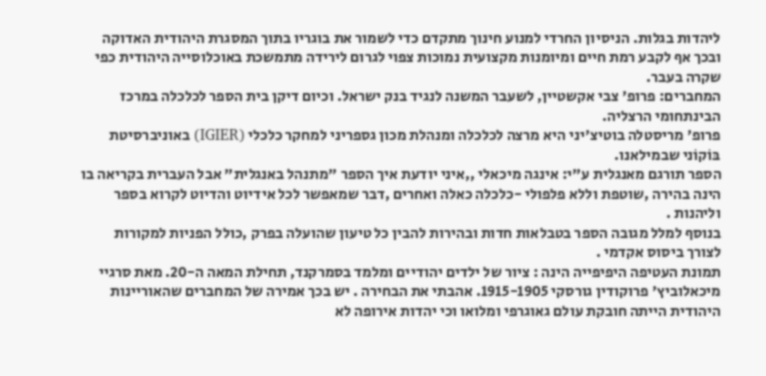ליהדות בגלות. הניסיון החרדי למנוע חינוך מתקדם כדי לשמור את בוגריו בתוך המסגרת היהודית האדוקה ובכך אף לקבע רמת חיים ומיומנות מקצועית נמוכות צפוי לגרום לירידה מתמשכת באוכלוסייה היהודית כפי שקרה בעבר.
המחברים: פרופ' צבי אקשטיין, לשעבר המשנה לנגיד בנק ישראל. וכיום דיקן בית הספר לכלכלה במרכז הבינתחומי הרצליה.
פרופ' מריסטלה בוטיצ'יני היא מרצה לכלכלה ומנהלת מכון גספריני למחקר כלכלי (IGIER) באוניברסיטת בּוֹקוֹני שבמילאנו.
הספר תורגם מאנגלית ע"י: אינגה מיכאלי ,,איני יודעת איך הספר "מתנהל באנגלית" אבל העברית בקריאה בו הינה בהירה ,שוטפת וללא פלפולי -כלכלה כאלה ואחרים ,דבר שמאפשר לכל אידיוט והדיוט לקרוא בספר וליהנות .
בנוסף למלל מגובה הספר בטבלאות חדות ובהירות להבין כל טיעון שהועלה בפרק ,כולל הפניות למקורות לצורך ביסוס אקדמי .
תמונת העטיפה היפיפייה הינה : ציור של ילדים יהודיים ומלמד בסמרקנד, תחילת המאה ה-20. מאת סרגיי מיכאלוביץ' פרוקודין גורסקי 1915-1905. אהבתי את הבחירה . יש בכך אמירה של המחברים שהאוריינות היהודית הייתה חובקת עולם גאוגרפי ומלואו וכי יהדות אירופה לא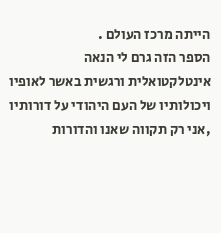הייתה מרכז העולם .
הספר הזה גרם לי הנאה אינטלקטואלית ורגשית באשר לאופיו ויכולותיו של העם היהודי על דורותיו ,אני רק תקווה שאנו והדורות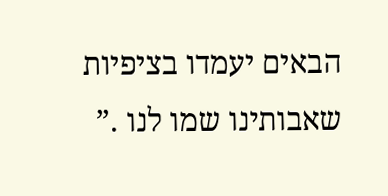הבאים יעמדו בציפיות שאבותינו שמו לנו .”